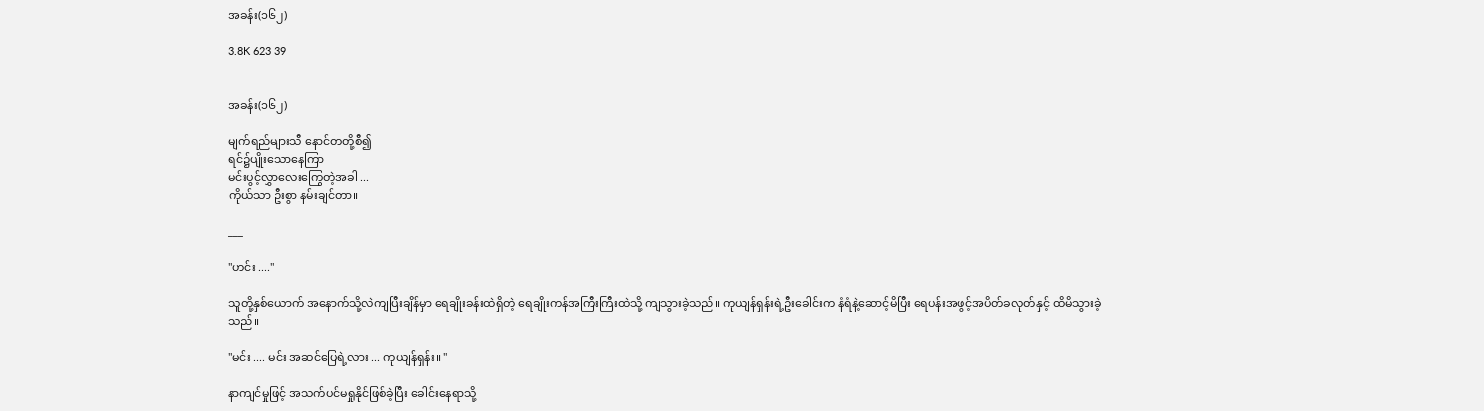အခန်း(၁၆၂)

3.8K 623 39


အခန်း(၁၆၂)

မျက်ရည်များသီ နောင်တတို့စီ၍
ရင်၌ပျိုးသောနေကြာ
မင်းပွင့်လွှာလေးကြွေတဲ့အခါ ...
ကိုယ်သာ ဦးစွာ နမ်းချင်တာ။

___

"ဟင်း ...."

သူတို့နှစ်ယောက် အနောက်သို့လဲကျပြီးချိန်မှာ ရေချိုးခန်းထဲရှိတဲ့ ရေချိုးကန်အကြီးကြီးထဲသို့ ကျသွားခဲ့သည်။ ကုယျန်ရှန်းရဲ့ဦးခေါင်းက နံရံနဲ့ဆောင့်မိပြီး ရေပန်းအဖွင့်အပိတ်ခလုတ်နှင့် ထိမိသွားခဲ့သည်။

"မင်း .... မင်း အဆင်ပြေရဲ့လား ... ကုယျန်ရှန်း။ "

နာကျင်မှုဖြင့် အသက်ပင်မရှုနိုင်ဖြစ်ခဲ့ပြီး ခေါင်းနေရာသို့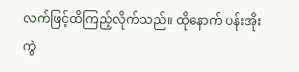လက်ဖြင့်ထိကြည့်လိုက်သည်။ ထိုနောက် ပန်းအိုးကွဲ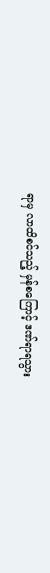ရာမှ လာထိစင်သည့် မှန်စကြောင့် ဒဏ်ရာရသွား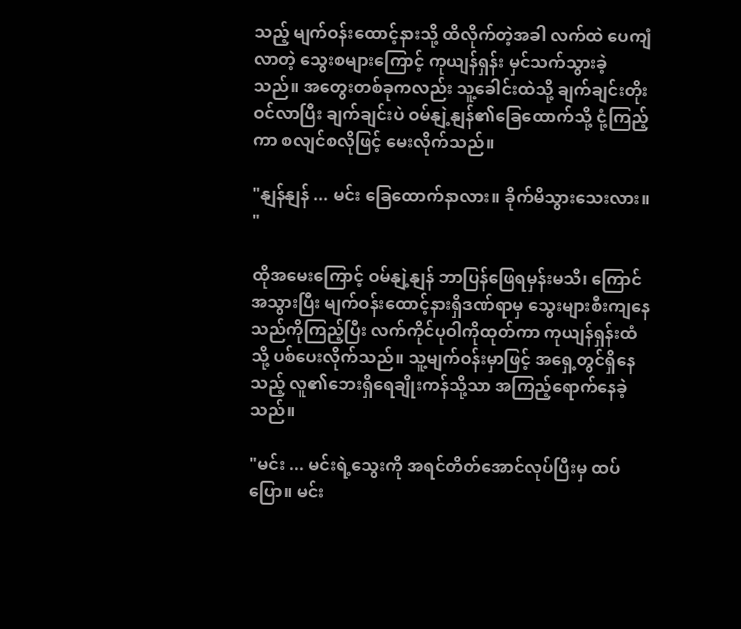သည့် မျက်ဝန်းထောင့်နားသို့ ထိလိုက်တဲ့အခါ လက်ထဲ ပေကျံလာတဲ့ သွေးစများကြောင့် ကုယျန်ရှန်း မှင်သက်သွားခဲ့သည်။ အတွေးတစ်ခုကလည်း သူ့ခေါင်းထဲသို့ ချက်ချင်းတိုးဝင်လာပြီး ချက်ချင်းပဲ ဝမ်နျဲ့နျန်၏ခြေထောက်သို့ ငုံ့ကြည့်ကာ စလျင်စလိုဖြင့် မေးလိုက်သည်။

"နျန်နျန် ... မင်း ခြေထောက်နာလား။ ခိုက်မိသွားသေးလား။ "

ထိုအမေးကြောင့် ဝမ်နျဲ့နျန် ဘာပြန်ဖြေရမှန်းမသိ၊ ကြောင်အသွားပြီး မျက်ဝန်းထောင့်နားရှိဒဏ်ရာမှ သွေးများစီးကျနေသည်ကိုကြည့်ပြီး လက်ကိုင်ပုဝါကိုထုတ်ကာ ကုယျန်ရှန်းထံသို့ ပစ်ပေးလိုက်သည်။ သူ့မျက်ဝန်းမှာဖြင့် အရှေ့တွင်ရှိနေသည့် လူ၏ဘေးရှိရေချိုးကန်သို့သာ အကြည့်ရောက်နေခဲ့သည်။

"မင်း ... မင်းရဲ့သွေးကို အရင်တိတ်အောင်လုပ်ပြီးမှ ထပ်ပြော။ မင်း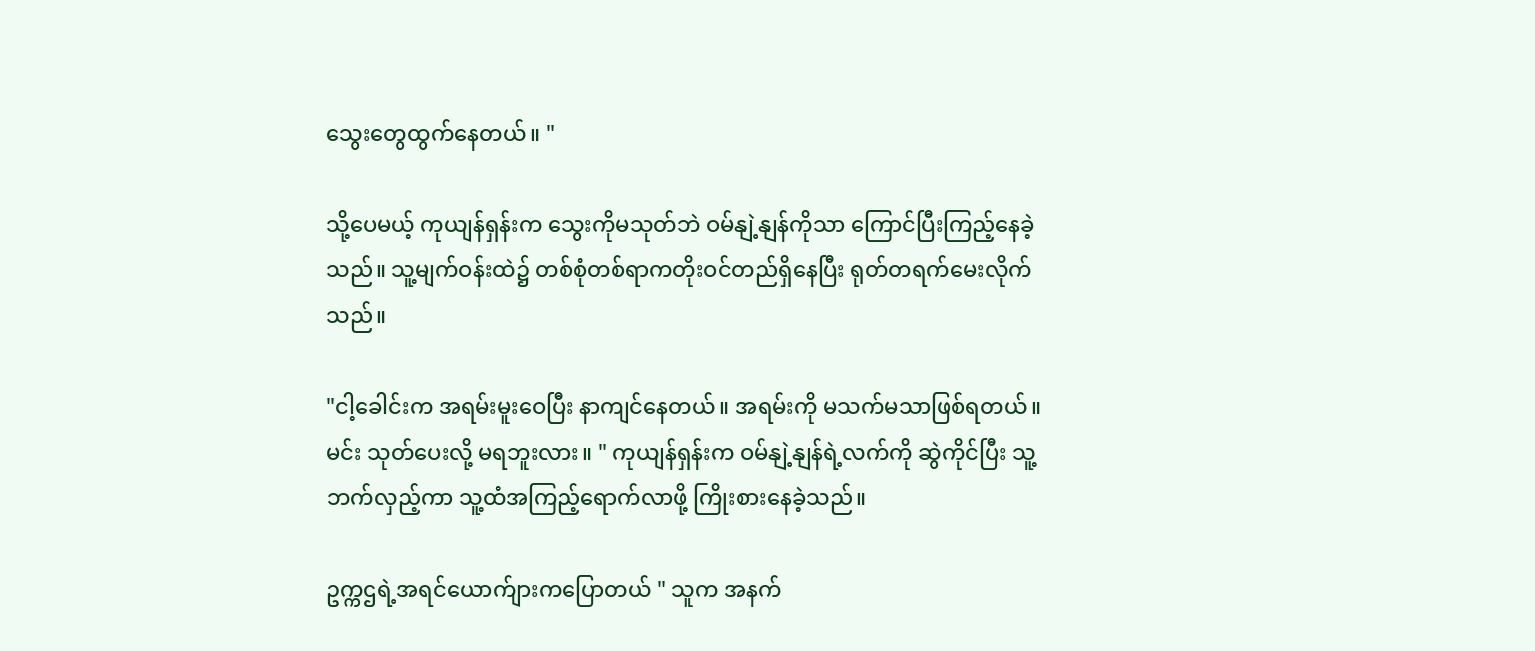သွေးတွေထွက်နေတယ်။ "

သို့ပေမယ့် ကုယျန်ရှန်းက သွေးကိုမသုတ်ဘဲ ဝမ်နျဲ့နျန်ကိုသာ ကြောင်ပြီးကြည့်နေခဲ့သည်။ သူ့မျက်ဝန်းထဲ၌ တစ်စုံတစ်ရာကတိုးဝင်တည်ရှိနေပြီး ရုတ်တရက်မေးလိုက်သည်။

"ငါ့ခေါင်းက အရမ်းမူးဝေပြီး နာကျင်နေတယ်။ အရမ်းကို မသက်မသာဖြစ်ရတယ်။ မင်း သုတ်ပေးလို့ မရဘူးလား။ " ကုယျန်ရှန်းက ဝမ်နျဲ့နျန်ရဲ့လက်ကို ဆွဲကိုင်ပြီး သူ့ဘက်လှည့်ကာ သူ့ထံအကြည့်ရောက်လာဖို့ ကြိုးစားနေခဲ့သည်။

ဥက္ကဌရဲ့အရင်ယောက်ျားကပြောတယ် " သူက အနက်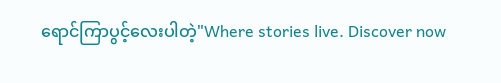ရောင်ကြာပွင့်လေးပါတဲ့"Where stories live. Discover now